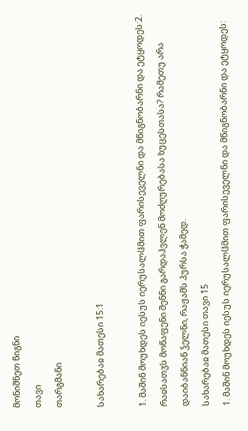მონიშნეთ წიგნი
თავი
თარგმანი

სახარებაჲ მათესი 15:1

1. მაშინ მოუხდეს იესუს იერუსალჱმით ფარისეველნი და მწიგნობარნი და ეტყოდეს:2. რაჲსათჳს მოწაფენი შენნი გარდაჰვლენ მოძღურებასა ხუცესთასა? რამეთუ არა დაიბანნიან ჴელნი, რაჟამს პურსა ჭამედ.
სახარებაჲ მათესი თავი 15
1. მაშინ მოუხდეს იესუს იერუსალჱმით ფარისეველნი და მწიგნობარნი და ეტყოდეს: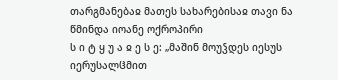თარგმანებაჲ მათეს სახარებისაჲ თავი ნა
წმინდა იოანე ოქროპირი
ს ი ტ ყ უ ა ჲ ე ს ე: „მაშინ მოუჴდეს იესუს იერუსალჱმით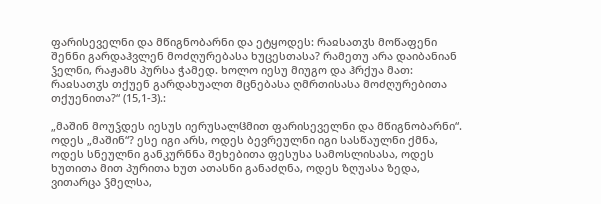ფარისეველნი და მწიგნობარნი და ეტყოდეს: რაჲსათჳს მოწაფენი შენნი გარდაჰვლენ მოძღურებასა ხუცესთასა? რამეთუ არა დაიბანიან ჴელნი, რაჟამს პურსა ჭამედ. ხოლო იესუ მიუგო და ჰრქუა მათ: რაჲსათჳს თქუენ გარდახუალთ მცნებასა ღმრთისასა მოძღურებითა თქუენითა?“ (15,1-3).:

„მაშინ მოუჴდეს იესუს იერუსალჱმით ფარისეველნი და მწიგნობარნი“. ოდეს „მაშინ“? ესე იგი არს, ოდეს ბევრეულნი იგი სასწაულნი ქმნა, ოდეს სნეულნი განკურნნა შეხებითა ფესუსა სამოსლისასა, ოდეს ხუთითა მით პურითა ხუთ ათასნი განაძღნა, ოდეს ზღუასა ზედა, ვითარცა ჴმელსა,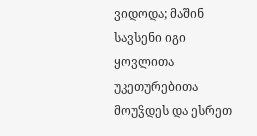ვიდოდა; მაშინ სავსენი იგი ყოვლითა უკეთურებითა მოუჴდეს და ესრეთ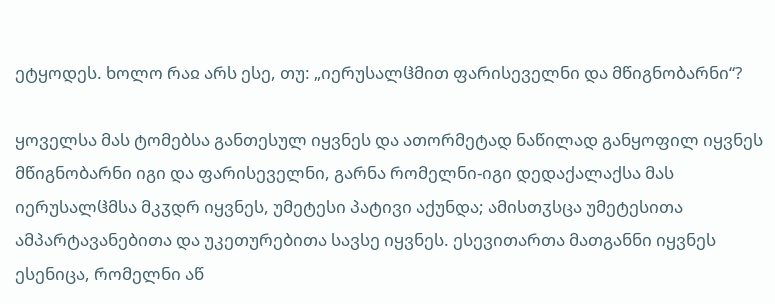ეტყოდეს. ხოლო რაჲ არს ესე, თუ: „იერუსალჱმით ფარისეველნი და მწიგნობარნი“?

ყოველსა მას ტომებსა განთესულ იყვნეს და ათორმეტად ნაწილად განყოფილ იყვნეს მწიგნობარნი იგი და ფარისეველნი, გარნა რომელნი-იგი დედაქალაქსა მას იერუსალჱმსა მკჳდრ იყვნეს, უმეტესი პატივი აქუნდა; ამისთჳსცა უმეტესითა ამპარტავანებითა და უკეთურებითა სავსე იყვნეს. ესევითართა მათგანნი იყვნეს ესენიცა, რომელნი აწ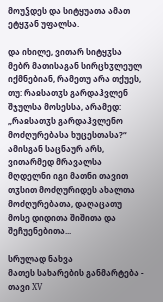მოუჴდეს და სიტყუათა ამათ ეტყჳან უფალსა.

და იხილე, ვითარ სიტყჳსა მებრ მათისაგან სირცხჳლეულ იქმნებიან, რამეთუ არა თქუეს, თუ: რაჲსათჳს გარდაჰვლენ შჯულსა მოსესსა, არამედ: „რაჲსათჳს გარდაჰვლენო მოძღურებასა ხუცესთასა?“ ამისგან საცნაურ არს, ვითარმედ მრავალსა მღდელნი იგი მათნი თავით თჳსით მოძღურიდეს ახალთა მოძღურებათა, დაღაცათუ მოსე დიდითა შიშითა და შეჩუენებითა...

სრულად ნახვა
მათეს სახარების განმარტება - თავი XV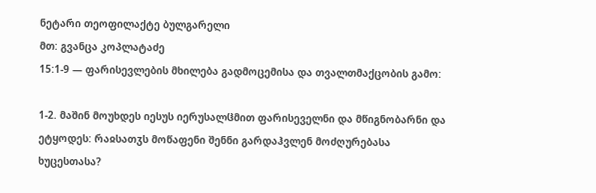ნეტარი თეოფილაქტე ბულგარელი
მთ: გვანცა კოპლატაძე
15:1-9 — ფარისევლების მხილება გადმოცემისა და თვალთმაქცობის გამო:

1-2. მაშინ მოუხდეს იესუს იერუსალჱმით ფარისეველნი და მწიგნობარნი და ეტყოდეს: რაჲსათჳს მოწაფენი შენნი გარდაჰვლენ მოძღურებასა ხუცესთასა?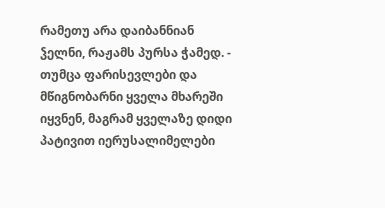რამეთუ არა დაიბანნიან ჴელნი, რაჟამს პურსა ჭამედ. - თუმცა ფარისევლები და მწიგნობარნი ყველა მხარეში იყვნენ, მაგრამ ყველაზე დიდი პატივით იერუსალიმელები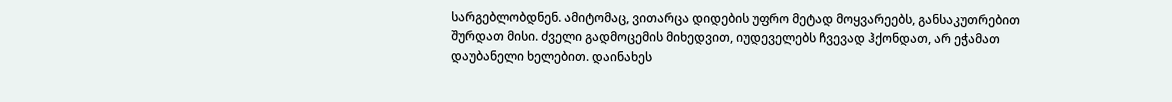სარგებლობდნენ. ამიტომაც, ვითარცა დიდების უფრო მეტად მოყვარეებს, განსაკუთრებით შურდათ მისი. ძველი გადმოცემის მიხედვით, იუდეველებს ჩვევად ჰქონდათ, არ ეჭამათ დაუბანელი ხელებით. დაინახეს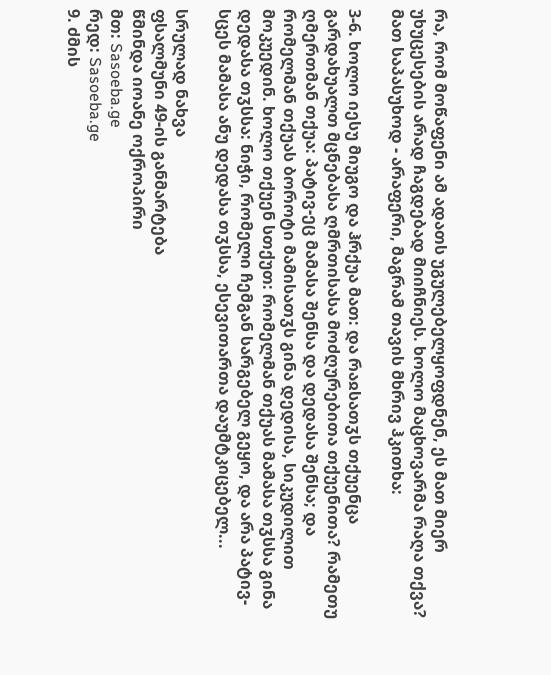რა, რომ მოწაფენი ამ ადათს უგულებელყოფდნენ, ეს მათ მიერ უხუცესების არად ჩაგდებად მიიჩნიეს. ხოლო მაცხოვარმა რაღა თქვა? მათ საპასუხოდ - არაფერი, მაგრამ თავის მხრივ ჰკითხა:

3-6. ხოლო იესუ მიუგო და ჰრქუა მათ: და რაჲსათჳს თქუენცა გარდახუალთ მცნებასა ღმრთისასა მოძღურებითა თქუენითა? რამეთუ ღმერთმან თქუა: პატივ-ეც მამასა შენსა და დედასა შენსა; და რომელმან თქუას ბოროტი მამისათჳს გინა დედისა, სიკუდილით მოკუედინ. ხოლო თქუენ სთქუთ: რომელმან თქუას მამასა თჳსსა გინა დედასა თჳსსა: ნიჭი, რომელი ჩემგან სარგებელ გეყო, და არა პატივ-სცეს მამასა ანუ დედასა თჳსსა, ესევითართა დაუმტკიცებელ...

სრულად ნახვა
ფსალმუნი 49-ის განმარტება
წმინდა იოანე ოქროპირი
მთ: Sasoeba.ge
რედ: Sasoeba.ge
9. ძმის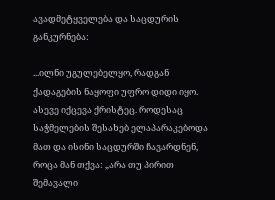ავადმეტყველება და საცდურის განკურნება:

...ილნი უგულებელყო, რადგან ქადაგების ნაყოფი უფრო დიდი იყო. ასევე იქცევა ქრისტეც. როდესაც საჭმელების შესახებ ელაპარაკებოდა მათ და ისინი საცდურში ჩავარდნენ, როცა მან თქვა: „არა თუ პირით შემავალი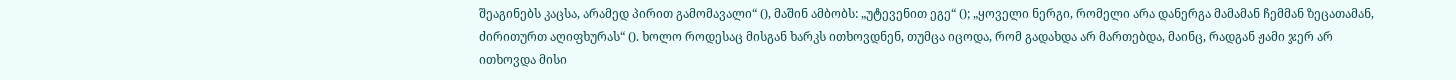შეაგინებს კაცსა, არამედ პირით გამომავალი“ (), მაშინ ამბობს: „უტევენით ეგე“ (); „ყოველი ნერგი, რომელი არა დანერგა მამამან ჩემმან ზეცათამან, ძირითურთ აღიფხურას“ (). ხოლო როდესაც მისგან ხარკს ითხოვდნენ, თუმცა იცოდა, რომ გადახდა არ მართებდა, მაინც, რადგან ჟამი ჯერ არ ითხოვდა მისი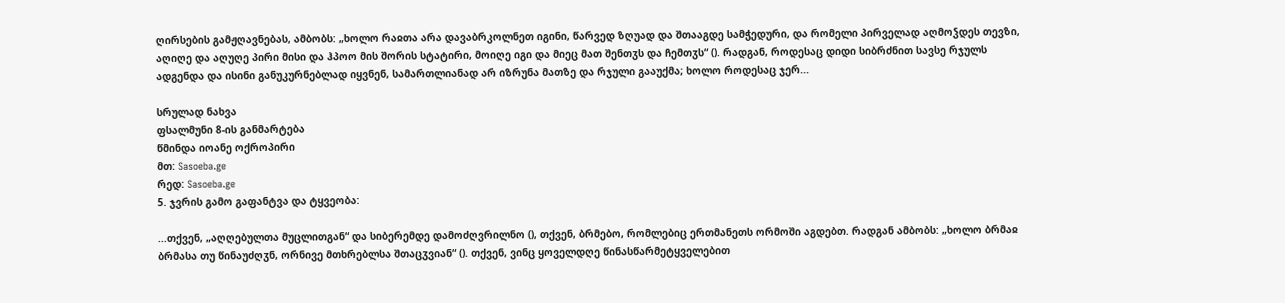ღირსების გამჟღავნებას, ამბობს: „ხოლო რაჲთა არა დავაბრკოლნეთ იგინი, წარვედ ზღუად და შთააგდე სამჭედური, და რომელი პირველად აღმოჴდეს თევზი, აღიღე და აღუღე პირი მისი და ჰპოო მის შორის სტატირი, მოიღე იგი და მიეც მათ შენთჳს და ჩემთჳს“ (). რადგან, როდესაც დიდი სიბრძნით სავსე რჯულს ადგენდა და ისინი განუკურნებლად იყვნენ, სამართლიანად არ იზრუნა მათზე და რჯული გააუქმა; ხოლო როდესაც ჯერ...

სრულად ნახვა
ფსალმუნი 8-ის განმარტება
წმინდა იოანე ოქროპირი
მთ: Sasoeba.ge
რედ: Sasoeba.ge
5. ჯვრის გამო გაფანტვა და ტყვეობა:

...თქვენ, „აღღებულთა მუცლითგან“ და სიბერემდე დამოძღვრილნო (), თქვენ, ბრმებო, რომლებიც ერთმანეთს ორმოში აგდებთ. რადგან ამბობს: „ხოლო ბრმაჲ ბრმასა თუ წინაუძღჳნ, ორნივე მთხრებლსა შთაცჳვიან“ (). თქვენ, ვინც ყოველდღე წინასწარმეტყველებით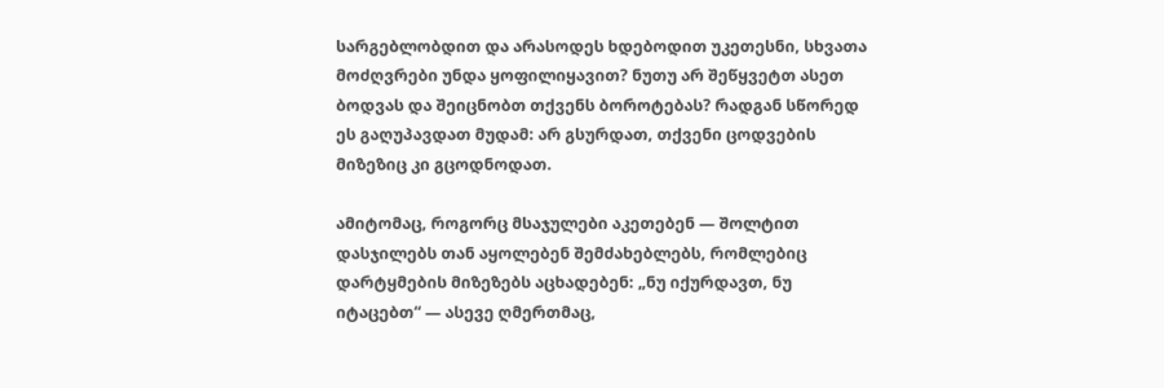სარგებლობდით და არასოდეს ხდებოდით უკეთესნი, სხვათა მოძღვრები უნდა ყოფილიყავით? ნუთუ არ შეწყვეტთ ასეთ ბოდვას და შეიცნობთ თქვენს ბოროტებას? რადგან სწორედ ეს გაღუპავდათ მუდამ: არ გსურდათ, თქვენი ცოდვების მიზეზიც კი გცოდნოდათ.

ამიტომაც, როგორც მსაჯულები აკეთებენ — შოლტით დასჯილებს თან აყოლებენ შემძახებლებს, რომლებიც დარტყმების მიზეზებს აცხადებენ: „ნუ იქურდავთ, ნუ იტაცებთ“ — ასევე ღმერთმაც,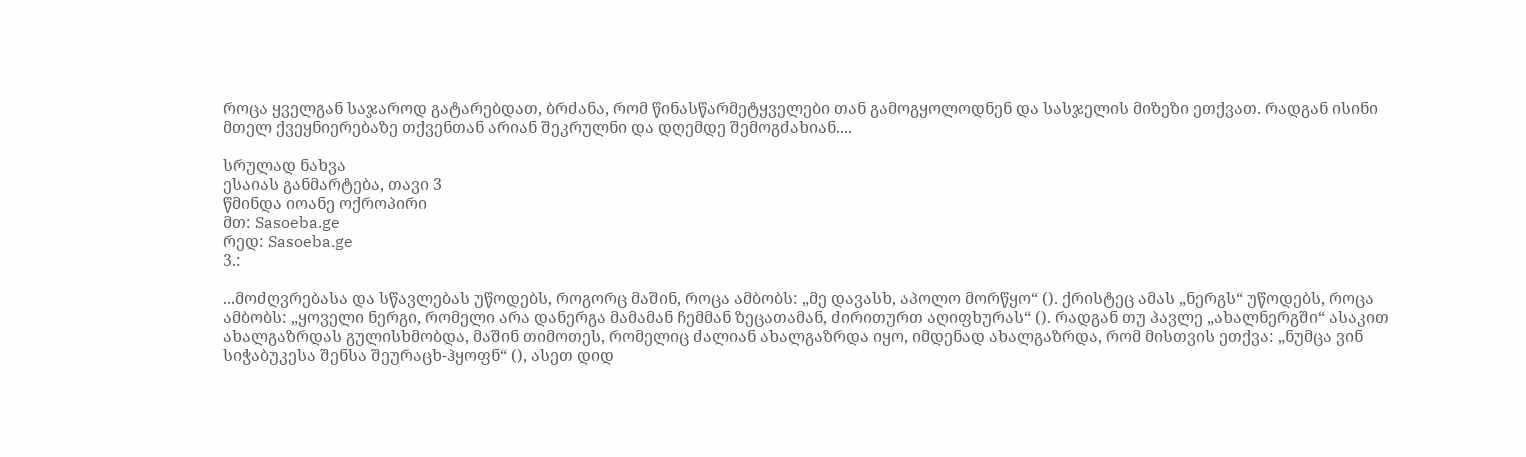როცა ყველგან საჯაროდ გატარებდათ, ბრძანა, რომ წინასწარმეტყველები თან გამოგყოლოდნენ და სასჯელის მიზეზი ეთქვათ. რადგან ისინი მთელ ქვეყნიერებაზე თქვენთან არიან შეკრულნი და დღემდე შემოგძახიან....

სრულად ნახვა
ესაიას განმარტება, თავი 3
წმინდა იოანე ოქროპირი
მთ: Sasoeba.ge
რედ: Sasoeba.ge
3.:

...მოძღვრებასა და სწავლებას უწოდებს, როგორც მაშინ, როცა ამბობს: „მე დავასხ, აპოლო მორწყო“ (). ქრისტეც ამას „ნერგს“ უწოდებს, როცა ამბობს: „ყოველი ნერგი, რომელი არა დანერგა მამამან ჩემმან ზეცათამან, ძირითურთ აღიფხურას“ (). რადგან თუ პავლე „ახალნერგში“ ასაკით ახალგაზრდას გულისხმობდა, მაშინ თიმოთეს, რომელიც ძალიან ახალგაზრდა იყო, იმდენად ახალგაზრდა, რომ მისთვის ეთქვა: „ნუმცა ვინ სიჭაბუკესა შენსა შეურაცხ-ჰყოფნ“ (), ასეთ დიდ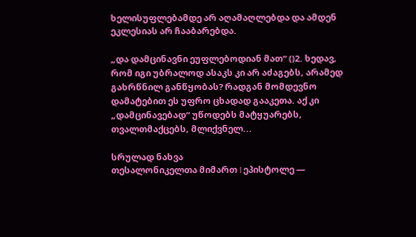ხელისუფლებამდე არ აღამაღლებდა და ამდენ ეკლესიას არ ჩააბარებდა.

„და დამცინავნი ეუფლებოდიან მათ“ ()2. ხედავ, რომ იგი უბრალოდ ასაკს კი არ აძაგებს, არამედ გახრწნილ განწყობას? რადგან მომდევნო დამატებით ეს უფრო ცხადად გააკეთა. აქ კი „დამცინავებად“ უწოდებს მატყუარებს, თვალთმაქცებს, მლიქვნელ...

სრულად ნახვა
თესალონიკელთა მიმართ I ეპისტოლე —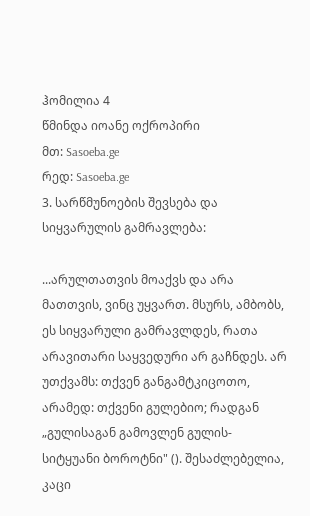ჰომილია 4
წმინდა იოანე ოქროპირი
მთ: Sasoeba.ge
რედ: Sasoeba.ge
3. სარწმუნოების შევსება და სიყვარულის გამრავლება:

...არულთათვის მოაქვს და არა მათთვის, ვინც უყვართ. მსურს, ამბობს, ეს სიყვარული გამრავლდეს, რათა არავითარი საყვედური არ გაჩნდეს. არ უთქვამს: თქვენ განგამტკიცოთო, არამედ: თქვენი გულებიო; რადგან „გულისაგან გამოვლენ გულის-სიტყუანი ბოროტნი" (). შესაძლებელია, კაცი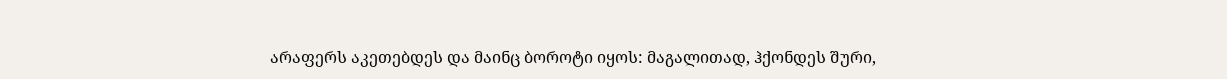არაფერს აკეთებდეს და მაინც ბოროტი იყოს: მაგალითად, ჰქონდეს შური,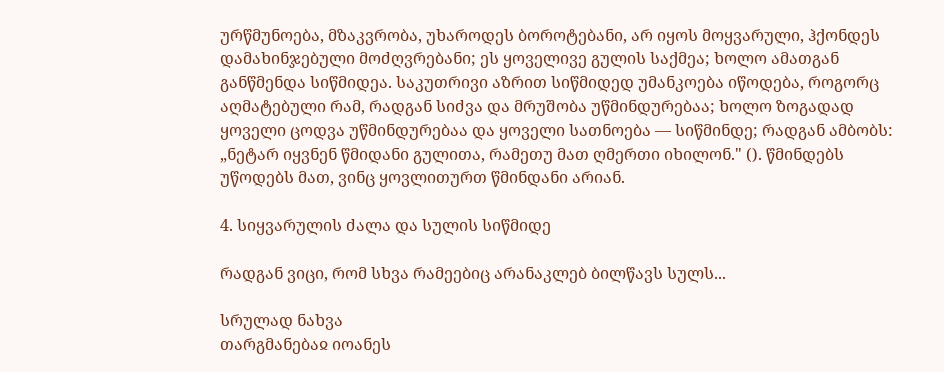ურწმუნოება, მზაკვრობა, უხაროდეს ბოროტებანი, არ იყოს მოყვარული, ჰქონდეს დამახინჯებული მოძღვრებანი; ეს ყოველივე გულის საქმეა; ხოლო ამათგან განწმენდა სიწმიდეა. საკუთრივი აზრით სიწმიდედ უმანკოება იწოდება, როგორც აღმატებული რამ, რადგან სიძვა და მრუშობა უწმინდურებაა; ხოლო ზოგადად ყოველი ცოდვა უწმინდურებაა და ყოველი სათნოება — სიწმინდე; რადგან ამბობს: „ნეტარ იყვნენ წმიდანი გულითა, რამეთუ მათ ღმერთი იხილონ." (). წმინდებს უწოდებს მათ, ვინც ყოვლითურთ წმინდანი არიან.

4. სიყვარულის ძალა და სულის სიწმიდე

რადგან ვიცი, რომ სხვა რამეებიც არანაკლებ ბილწავს სულს...

სრულად ნახვა
თარგმანებაჲ იოანეს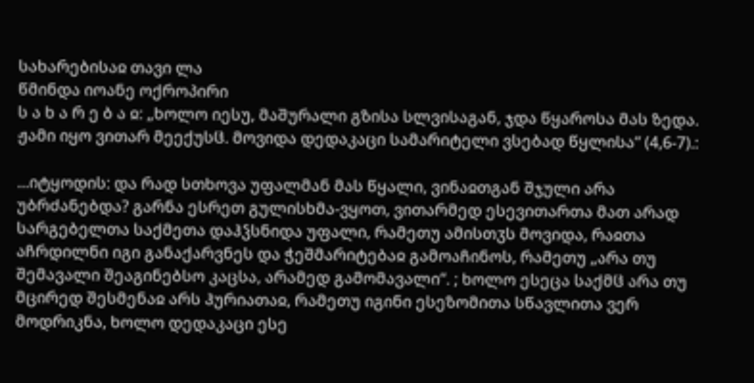სახარებისაჲ თავი ლა
წმინდა იოანე ოქროპირი
ს ა ხ ა რ ე ბ ა ჲ: „ხოლო იესუ, მაშურალი გზისა სლვისაგან, ჯდა წყაროსა მას ზედა. ჟამი იყო ვითარ მეექუსჱ. მოვიდა დედაკაცი სამარიტელი ვსებად წყლისა“ (4,6-7).:

...იტყოდის: და რად სთხოვა უფალმან მას წყალი, ვინაჲთგან შჯული არა უბრძანებდა? გარნა ესრეთ გულისხმა-ვყოთ, ვითარმედ ესევითართა მათ არად სარგებელთა საქმეთა დაჰჴსნიდა უფალი, რამეთუ ამისთჳს მოვიდა, რაჲთა აჩრდილნი იგი განაქარვნეს და ჭეშმარიტებაჲ გამოაჩინოს, რამეთუ „არა თუ შემავალი შეაგინებსო კაცსა, არამედ გამომავალი“. ; ხოლო ესეცა საქმჱ არა თუ მცირედ შესმენაჲ არს ჰურიათაჲ, რამეთუ იგინი ესეზომითა სწავლითა ვერ მოდრიკნა, ხოლო დედაკაცი ესე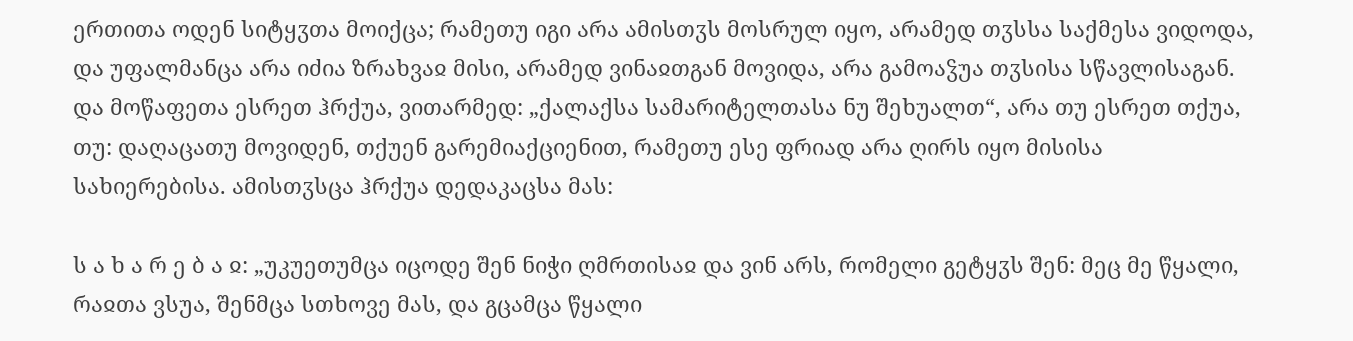ერთითა ოდენ სიტყჳთა მოიქცა; რამეთუ იგი არა ამისთჳს მოსრულ იყო, არამედ თჳსსა საქმესა ვიდოდა, და უფალმანცა არა იძია ზრახვაჲ მისი, არამედ ვინაჲთგან მოვიდა, არა გამოაჴუა თჳსისა სწავლისაგან. და მოწაფეთა ესრეთ ჰრქუა, ვითარმედ: „ქალაქსა სამარიტელთასა ნუ შეხუალთ“, არა თუ ესრეთ თქუა, თუ: დაღაცათუ მოვიდენ, თქუენ გარემიაქციენით, რამეთუ ესე ფრიად არა ღირს იყო მისისა სახიერებისა. ამისთჳსცა ჰრქუა დედაკაცსა მას:

ს ა ხ ა რ ე ბ ა ჲ: „უკუეთუმცა იცოდე შენ ნიჭი ღმრთისაჲ და ვინ არს, რომელი გეტყჳს შენ: მეც მე წყალი, რაჲთა ვსუა, შენმცა სთხოვე მას, და გცამცა წყალი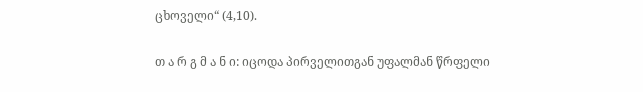ცხოველი“ (4,10).

თ ა რ გ მ ა ნ ი: იცოდა პირველითგან უფალმან წრფელი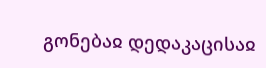გონებაჲ დედაკაცისაჲ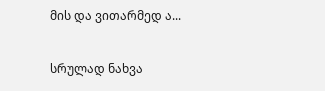მის და ვითარმედ ა...

სრულად ნახვა